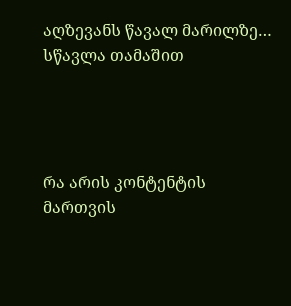აღზევანს წავალ მარილზე…
სწავლა თამაშით




რა არის კონტენტის მართვის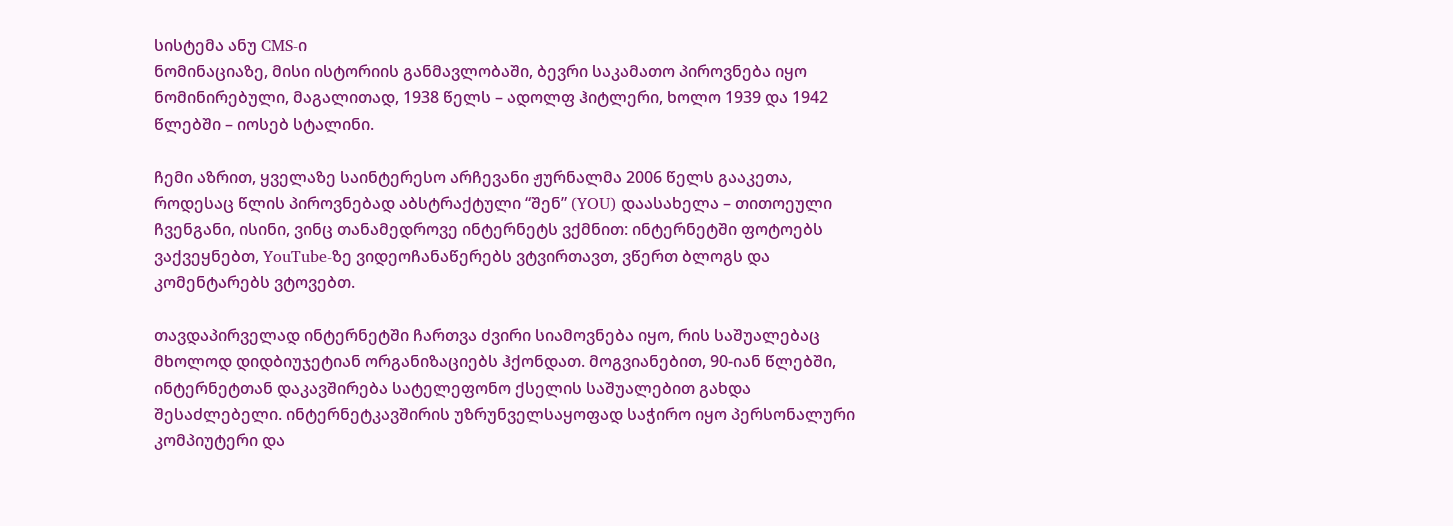სისტემა ანუ CMS-ი
ნომინაციაზე, მისი ისტორიის განმავლობაში, ბევრი საკამათო პიროვნება იყო ნომინირებული, მაგალითად, 1938 წელს – ადოლფ ჰიტლერი, ხოლო 1939 და 1942 წლებში – იოსებ სტალინი.

ჩემი აზრით, ყველაზე საინტერესო არჩევანი ჟურნალმა 2006 წელს გააკეთა, როდესაც წლის პიროვნებად აბსტრაქტული “შენ” (YOU) დაასახელა – თითოეული ჩვენგანი, ისინი, ვინც თანამედროვე ინტერნეტს ვქმნით: ინტერნეტში ფოტოებს ვაქვეყნებთ, YouTube-ზე ვიდეოჩანაწერებს ვტვირთავთ, ვწერთ ბლოგს და კომენტარებს ვტოვებთ.

თავდაპირველად ინტერნეტში ჩართვა ძვირი სიამოვნება იყო, რის საშუალებაც მხოლოდ დიდბიუჯეტიან ორგანიზაციებს ჰქონდათ. მოგვიანებით, 90-იან წლებში, ინტერნეტთან დაკავშირება სატელეფონო ქსელის საშუალებით გახდა შესაძლებელი. ინტერნეტკავშირის უზრუნველსაყოფად საჭირო იყო პერსონალური კომპიუტერი და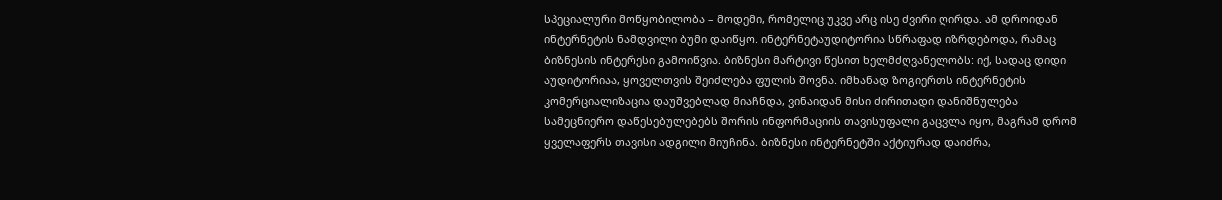სპეციალური მოწყობილობა – მოდემი, რომელიც უკვე არც ისე ძვირი ღირდა. ამ დროიდან ინტერნეტის ნამდვილი ბუმი დაიწყო. ინტერნეტაუდიტორია სწრაფად იზრდებოდა, რამაც ბიზნესის ინტერესი გამოიწვია. ბიზნესი მარტივი წესით ხელმძღვანელობს: იქ, სადაც დიდი აუდიტორიაა, ყოველთვის შეიძლება ფულის შოვნა. იმხანად ზოგიერთს ინტერნეტის კომერციალიზაცია დაუშვებლად მიაჩნდა, ვინაიდან მისი ძირითადი დანიშნულება სამეცნიერო დაწესებულებებს შორის ინფორმაციის თავისუფალი გაცვლა იყო, მაგრამ დრომ ყველაფერს თავისი ადგილი მიუჩინა. ბიზნესი ინტერნეტში აქტიურად დაიძრა,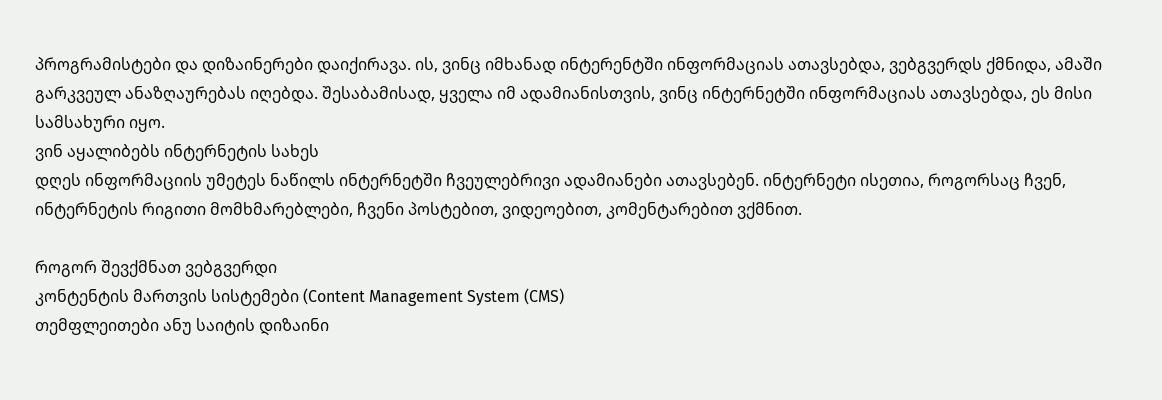პროგრამისტები და დიზაინერები დაიქირავა. ის, ვინც იმხანად ინტერენტში ინფორმაციას ათავსებდა, ვებგვერდს ქმნიდა, ამაში გარკვეულ ანაზღაურებას იღებდა. შესაბამისად, ყველა იმ ადამიანისთვის, ვინც ინტერნეტში ინფორმაციას ათავსებდა, ეს მისი სამსახური იყო.
ვინ აყალიბებს ინტერნეტის სახეს
დღეს ინფორმაციის უმეტეს ნაწილს ინტერნეტში ჩვეულებრივი ადამიანები ათავსებენ. ინტერნეტი ისეთია, როგორსაც ჩვენ, ინტერნეტის რიგითი მომხმარებლები, ჩვენი პოსტებით, ვიდეოებით, კომენტარებით ვქმნით.

როგორ შევქმნათ ვებგვერდი
კონტენტის მართვის სისტემები (Content Management System (CMS)
თემფლეითები ანუ საიტის დიზაინი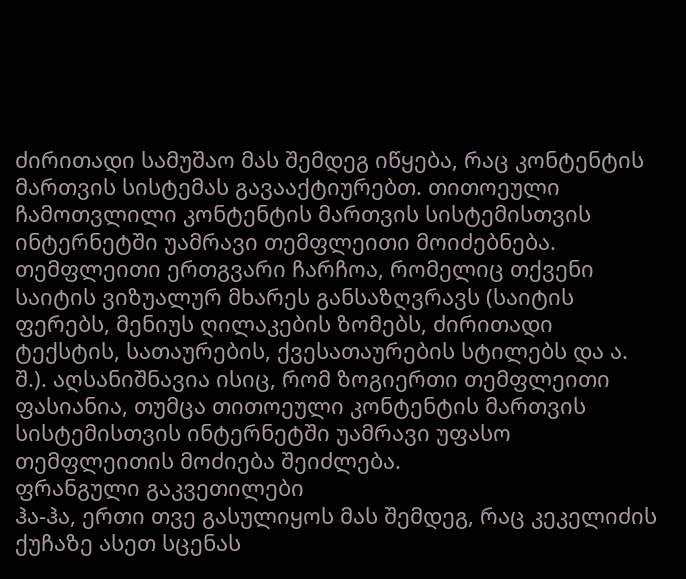ძირითადი სამუშაო მას შემდეგ იწყება, რაც კონტენტის მართვის სისტემას გავააქტიურებთ. თითოეული ჩამოთვლილი კონტენტის მართვის სისტემისთვის ინტერნეტში უამრავი თემფლეითი მოიძებნება. თემფლეითი ერთგვარი ჩარჩოა, რომელიც თქვენი საიტის ვიზუალურ მხარეს განსაზღვრავს (საიტის ფერებს, მენიუს ღილაკების ზომებს, ძირითადი ტექსტის, სათაურების, ქვესათაურების სტილებს და ა. შ.). აღსანიშნავია ისიც, რომ ზოგიერთი თემფლეითი ფასიანია, თუმცა თითოეული კონტენტის მართვის სისტემისთვის ინტერნეტში უამრავი უფასო თემფლეითის მოძიება შეიძლება.
ფრანგული გაკვეთილები
ჰა-ჰა, ერთი თვე გასულიყოს მას შემდეგ, რაც კეკელიძის ქუჩაზე ასეთ სცენას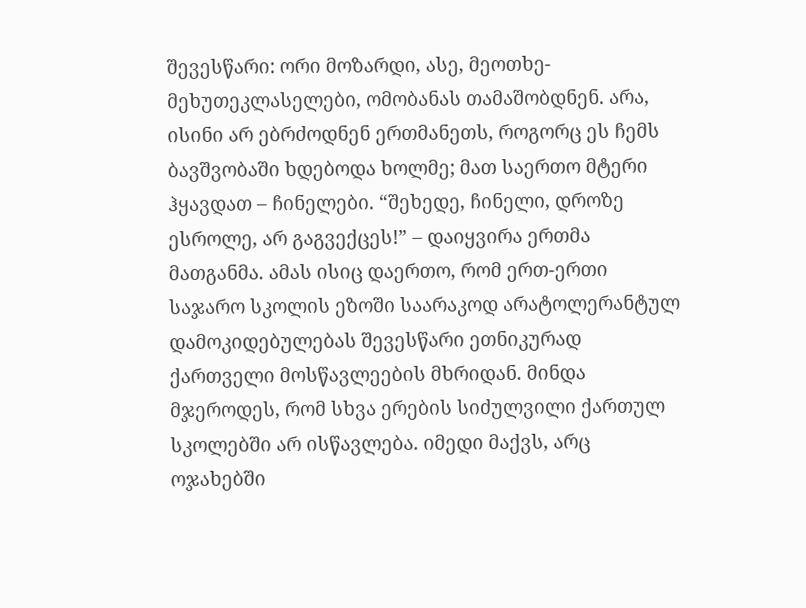შევესწარი: ორი მოზარდი, ასე, მეოთხე-მეხუთეკლასელები, ომობანას თამაშობდნენ. არა, ისინი არ ებრძოდნენ ერთმანეთს, როგორც ეს ჩემს ბავშვობაში ხდებოდა ხოლმე; მათ საერთო მტერი ჰყავდათ – ჩინელები. “შეხედე, ჩინელი, დროზე ესროლე, არ გაგვექცეს!” – დაიყვირა ერთმა მათგანმა. ამას ისიც დაერთო, რომ ერთ-ერთი საჯარო სკოლის ეზოში საარაკოდ არატოლერანტულ დამოკიდებულებას შევესწარი ეთნიკურად ქართველი მოსწავლეების მხრიდან. მინდა მჯეროდეს, რომ სხვა ერების სიძულვილი ქართულ სკოლებში არ ისწავლება. იმედი მაქვს, არც ოჯახებში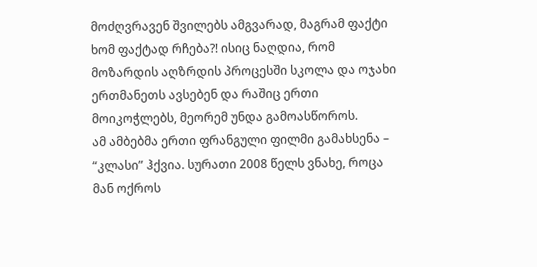მოძღვრავენ შვილებს ამგვარად, მაგრამ ფაქტი ხომ ფაქტად რჩება?! ისიც ნაღდია, რომ მოზარდის აღზრდის პროცესში სკოლა და ოჯახი ერთმანეთს ავსებენ და რაშიც ერთი მოიკოჭლებს, მეორემ უნდა გამოასწოროს.
ამ ამბებმა ერთი ფრანგული ფილმი გამახსენა – “კლასი” ჰქვია. სურათი 2008 წელს ვნახე, როცა მან ოქროს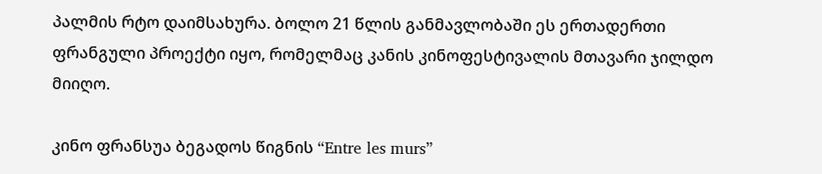პალმის რტო დაიმსახურა. ბოლო 21 წლის განმავლობაში ეს ერთადერთი ფრანგული პროექტი იყო, რომელმაც კანის კინოფესტივალის მთავარი ჯილდო მიიღო.

კინო ფრანსუა ბეგადოს წიგნის “Entre les murs”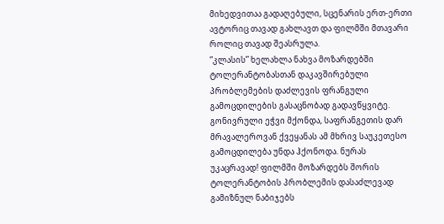მიხედვითაა გადაღებული, სცენარის ერთ-ერთი ავტორიც თავად გახლავთ და ფილმში მთავარი როლიც თავად შეასრულა.
“კლასის” ხელახლა ნახვა მოზარდებში ტოლერანტობასთან დაკავშირებული პრობლემების დაძლევის ფრანგული გამოცდილების გასაცნობად გადავწყვიტე. გონივრული ეჭვი მქონდა, საფრანგეთის დარ მრავალეროვან ქვეყანას ამ მხრივ საუკეთესო გამოცდილება უნდა ჰქონოდა. ნურას უკაცრავად! ფილმში მოზარდებს შორის ტოლერანტობის პრობლემის დასაძლევად გამიზნულ ნაბიჯებს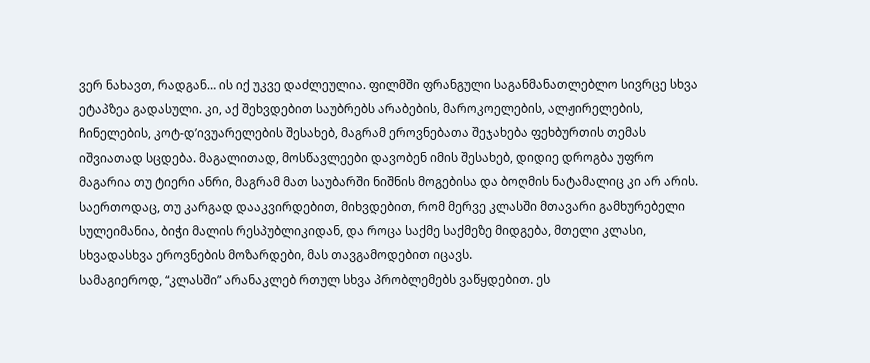ვერ ნახავთ, რადგან… ის იქ უკვე დაძლეულია. ფილმში ფრანგული საგანმანათლებლო სივრცე სხვა ეტაპზეა გადასული. კი, აქ შეხვდებით საუბრებს არაბების, მაროკოელების, ალჟირელების, ჩინელების, კოტ-დ’ივუარელების შესახებ, მაგრამ ეროვნებათა შეჯახება ფეხბურთის თემას იშვიათად სცდება. მაგალითად, მოსწავლეები დავობენ იმის შესახებ, დიდიე დროგბა უფრო მაგარია თუ ტიერი ანრი, მაგრამ მათ საუბარში ნიშნის მოგებისა და ბოღმის ნატამალიც კი არ არის. საერთოდაც, თუ კარგად დააკვირდებით, მიხვდებით, რომ მერვე კლასში მთავარი გამხურებელი სულეიმანია, ბიჭი მალის რესპუბლიკიდან, და როცა საქმე საქმეზე მიდგება, მთელი კლასი, სხვადასხვა ეროვნების მოზარდები, მას თავგამოდებით იცავს.
სამაგიეროდ, “კლასში” არანაკლებ რთულ სხვა პრობლემებს ვაწყდებით. ეს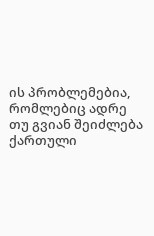ის პრობლემებია, რომლებიც ადრე თუ გვიან შეიძლება ქართული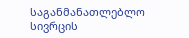საგანმანათლებლო სივრცის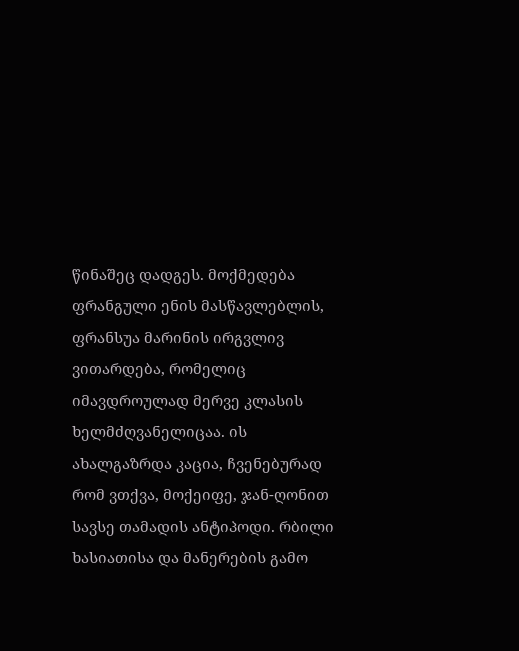წინაშეც დადგეს. მოქმედება ფრანგული ენის მასწავლებლის, ფრანსუა მარინის ირგვლივ ვითარდება, რომელიც იმავდროულად მერვე კლასის ხელმძღვანელიცაა. ის ახალგაზრდა კაცია, ჩვენებურად რომ ვთქვა, მოქეიფე, ჯან-ღონით სავსე თამადის ანტიპოდი. რბილი ხასიათისა და მანერების გამო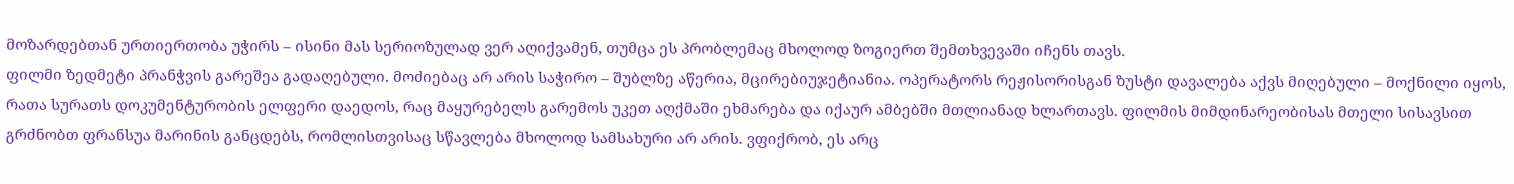მოზარდებთან ურთიერთობა უჭირს – ისინი მას სერიოზულად ვერ აღიქვამენ, თუმცა ეს პრობლემაც მხოლოდ ზოგიერთ შემთხვევაში იჩენს თავს.
ფილმი ზედმეტი პრანჭვის გარეშეა გადაღებული. მოძიებაც არ არის საჭირო – შუბლზე აწერია, მცირებიუჯეტიანია. ოპერატორს რეჟისორისგან ზუსტი დავალება აქვს მიღებული – მოქნილი იყოს, რათა სურათს დოკუმენტურობის ელფერი დაედოს, რაც მაყურებელს გარემოს უკეთ აღქმაში ეხმარება და იქაურ ამბებში მთლიანად ხლართავს. ფილმის მიმდინარეობისას მთელი სისავსით გრძნობთ ფრანსუა მარინის განცდებს, რომლისთვისაც სწავლება მხოლოდ სამსახური არ არის. ვფიქრობ, ეს არც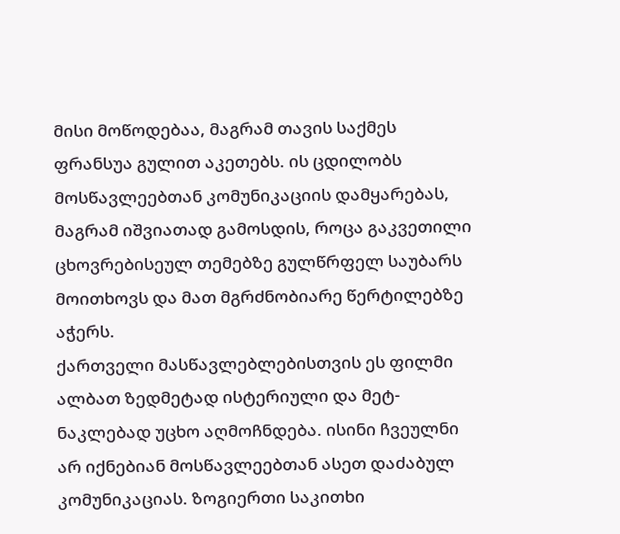მისი მოწოდებაა, მაგრამ თავის საქმეს ფრანსუა გულით აკეთებს. ის ცდილობს მოსწავლეებთან კომუნიკაციის დამყარებას, მაგრამ იშვიათად გამოსდის, როცა გაკვეთილი ცხოვრებისეულ თემებზე გულწრფელ საუბარს მოითხოვს და მათ მგრძნობიარე წერტილებზე აჭერს.
ქართველი მასწავლებლებისთვის ეს ფილმი ალბათ ზედმეტად ისტერიული და მეტ-ნაკლებად უცხო აღმოჩნდება. ისინი ჩვეულნი არ იქნებიან მოსწავლეებთან ასეთ დაძაბულ კომუნიკაციას. ზოგიერთი საკითხი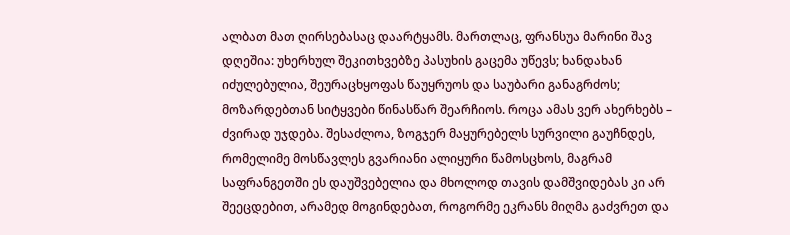ალბათ მათ ღირსებასაც დაარტყამს. მართლაც, ფრანსუა მარინი შავ დღეშია: უხერხულ შეკითხვებზე პასუხის გაცემა უწევს; ხანდახან იძულებულია, შეურაცხყოფას წაუყრუოს და საუბარი განაგრძოს; მოზარდებთან სიტყვები წინასწარ შეარჩიოს. როცა ამას ვერ ახერხებს – ძვირად უჯდება. შესაძლოა, ზოგჯერ მაყურებელს სურვილი გაუჩნდეს, რომელიმე მოსწავლეს გვარიანი ალიყური წამოსცხოს, მაგრამ საფრანგეთში ეს დაუშვებელია და მხოლოდ თავის დამშვიდებას კი არ შეეცდებით, არამედ მოგინდებათ, როგორმე ეკრანს მიღმა გაძვრეთ და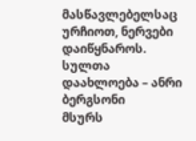მასწავლებელსაც ურჩიოთ, ნერვები დაიწყნაროს.
სულთა დაახლოება – ანრი ბერგსონი
მსურს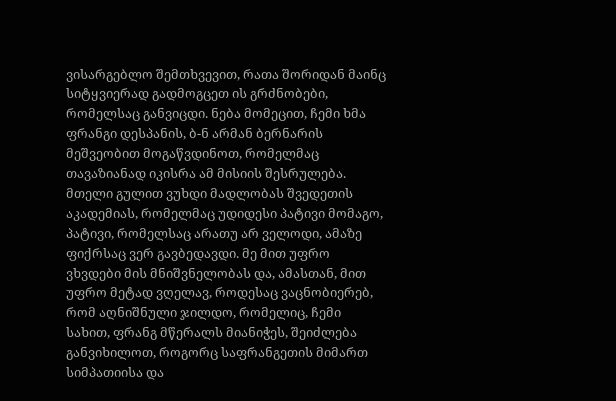ვისარგებლო შემთხვევით, რათა შორიდან მაინც სიტყვიერად გადმოგცეთ ის გრძნობები, რომელსაც განვიცდი. ნება მომეცით, ჩემი ხმა ფრანგი დესპანის, ბ-ნ არმან ბერნარის მეშვეობით მოგაწვდინოთ, რომელმაც თავაზიანად იკისრა ამ მისიის შესრულება. მთელი გულით ვუხდი მადლობას შვედეთის აკადემიას, რომელმაც უდიდესი პატივი მომაგო, პატივი, რომელსაც არათუ არ ველოდი, ამაზე ფიქრსაც ვერ გავბედავდი. მე მით უფრო ვხვდები მის მნიშვნელობას და, ამასთან, მით უფრო მეტად ვღელავ, როდესაც ვაცნობიერებ, რომ აღნიშნული ჯილდო, რომელიც, ჩემი სახით, ფრანგ მწერალს მიანიჭეს, შეიძლება განვიხილოთ, როგორც საფრანგეთის მიმართ სიმპათიისა და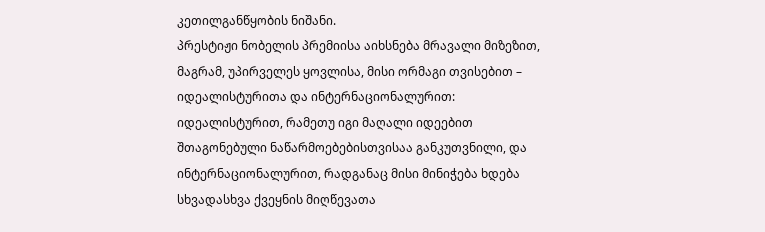კეთილგანწყობის ნიშანი.
პრესტიჟი ნობელის პრემიისა აიხსნება მრავალი მიზეზით, მაგრამ, უპირველეს ყოვლისა, მისი ორმაგი თვისებით – იდეალისტურითა და ინტერნაციონალურით: იდეალისტურით, რამეთუ იგი მაღალი იდეებით შთაგონებული ნაწარმოებებისთვისაა განკუთვნილი, და ინტერნაციონალურით, რადგანაც მისი მინიჭება ხდება სხვადასხვა ქვეყნის მიღწევათა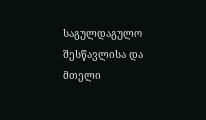საგულდაგულო შესწავლისა და მთელი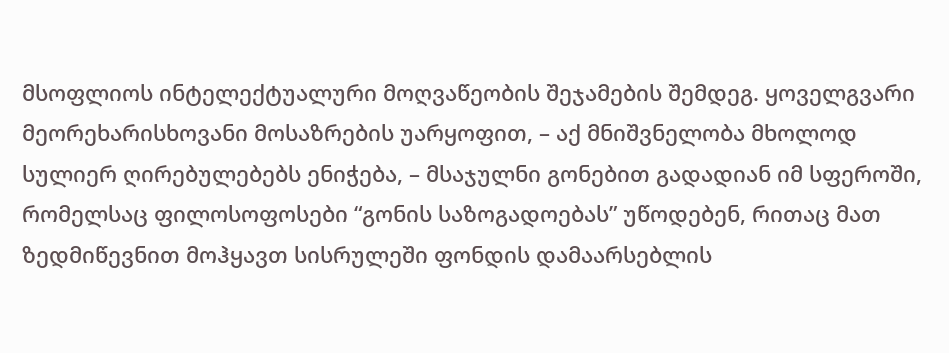მსოფლიოს ინტელექტუალური მოღვაწეობის შეჯამების შემდეგ. ყოველგვარი მეორეხარისხოვანი მოსაზრების უარყოფით, – აქ მნიშვნელობა მხოლოდ სულიერ ღირებულებებს ენიჭება, – მსაჯულნი გონებით გადადიან იმ სფეროში, რომელსაც ფილოსოფოსები “გონის საზოგადოებას” უწოდებენ, რითაც მათ ზედმიწევნით მოჰყავთ სისრულეში ფონდის დამაარსებლის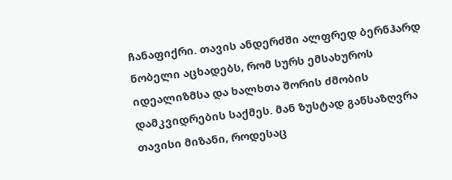ჩანაფიქრი. თავის ანდერძში ალფრედ ბერნჰარდ ნობელი აცხადებს, რომ სურს ემსახუროს იდეალიზმსა და ხალხთა შორის ძმობის დამკვიდრების საქმეს. მან ზუსტად განსაზღვრა თავისი მიზანი, როდესაც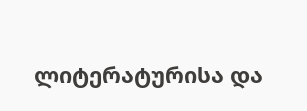ლიტერატურისა და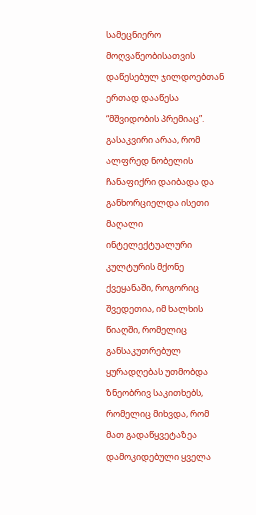სამეცნიერო მოღვაწეობისათვის დაწესებულ ჯილდოებთან ერთად დააწესა “მშვიდობის პრემიაც”.
გასაკვირი არაა, რომ ალფრედ ნობელის ჩანაფიქრი დაიბადა და განხორციელდა ისეთი მაღალი ინტელექტუალური კულტურის მქონე ქვეყანაში, როგორიც შვედეთია, იმ ხალხის წიაღში, რომელიც განსაკუთრებულ ყურადღებას უთმობდა ზნეობრივ საკითხებს, რომელიც მიხვდა, რომ მათ გადაწყვეტაზეა დამოკიდებული ყველა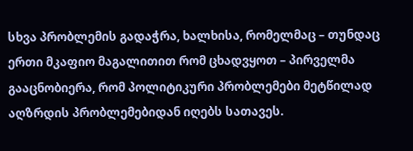სხვა პრობლემის გადაჭრა, ხალხისა, რომელმაც – თუნდაც ერთი მკაფიო მაგალითით რომ ცხადვყოთ – პირველმა გააცნობიერა, რომ პოლიტიკური პრობლემები მეტწილად აღზრდის პრობლემებიდან იღებს სათავეს.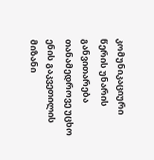კომუნიკაციური წერის უნარის განვითარება
თანამედროვე უცხო ენის გაკვეთილის მიზანი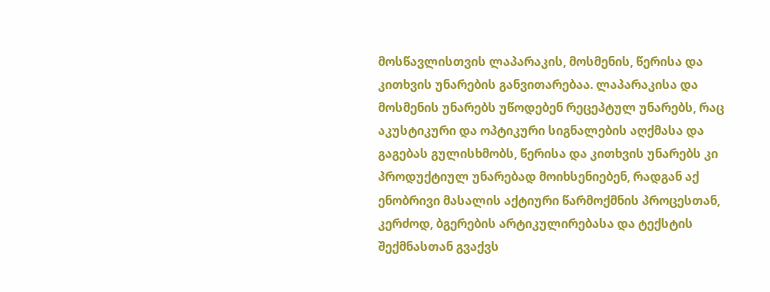მოსწავლისთვის ლაპარაკის, მოსმენის, წერისა და კითხვის უნარების განვითარებაა. ლაპარაკისა და მოსმენის უნარებს უწოდებენ რეცეპტულ უნარებს, რაც აკუსტიკური და ოპტიკური სიგნალების აღქმასა და გაგებას გულისხმობს, წერისა და კითხვის უნარებს კი პროდუქტიულ უნარებად მოიხსენიებენ, რადგან აქ ენობრივი მასალის აქტიური წარმოქმნის პროცესთან, კერძოდ, ბგერების არტიკულირებასა და ტექსტის შექმნასთან გვაქვს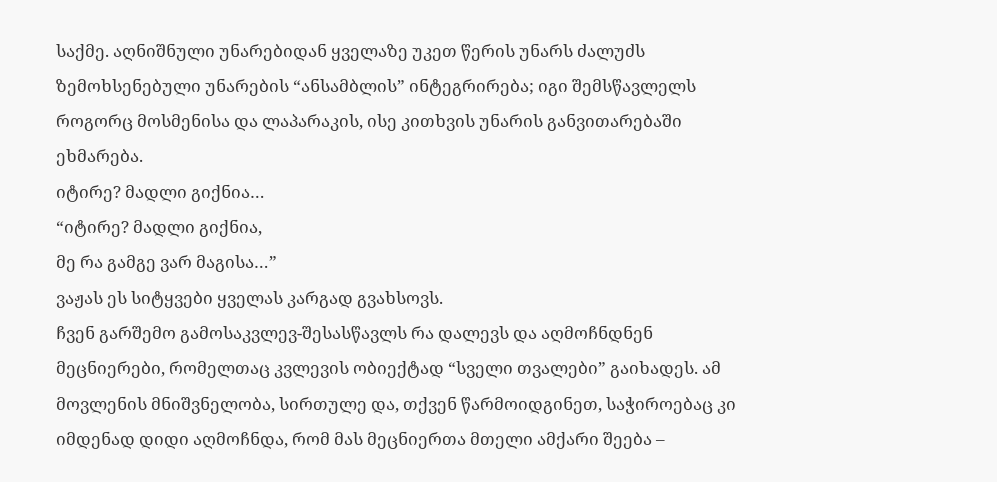საქმე. აღნიშნული უნარებიდან ყველაზე უკეთ წერის უნარს ძალუძს ზემოხსენებული უნარების “ანსამბლის” ინტეგრირება; იგი შემსწავლელს როგორც მოსმენისა და ლაპარაკის, ისე კითხვის უნარის განვითარებაში ეხმარება.
იტირე? მადლი გიქნია…
“იტირე? მადლი გიქნია,
მე რა გამგე ვარ მაგისა…”
ვაჟას ეს სიტყვები ყველას კარგად გვახსოვს.
ჩვენ გარშემო გამოსაკვლევ-შესასწავლს რა დალევს და აღმოჩნდნენ მეცნიერები, რომელთაც კვლევის ობიექტად “სველი თვალები” გაიხადეს. ამ მოვლენის მნიშვნელობა, სირთულე და, თქვენ წარმოიდგინეთ, საჭიროებაც კი იმდენად დიდი აღმოჩნდა, რომ მას მეცნიერთა მთელი ამქარი შეება –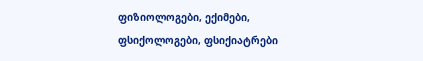ფიზიოლოგები, ექიმები, ფსიქოლოგები, ფსიქიატრები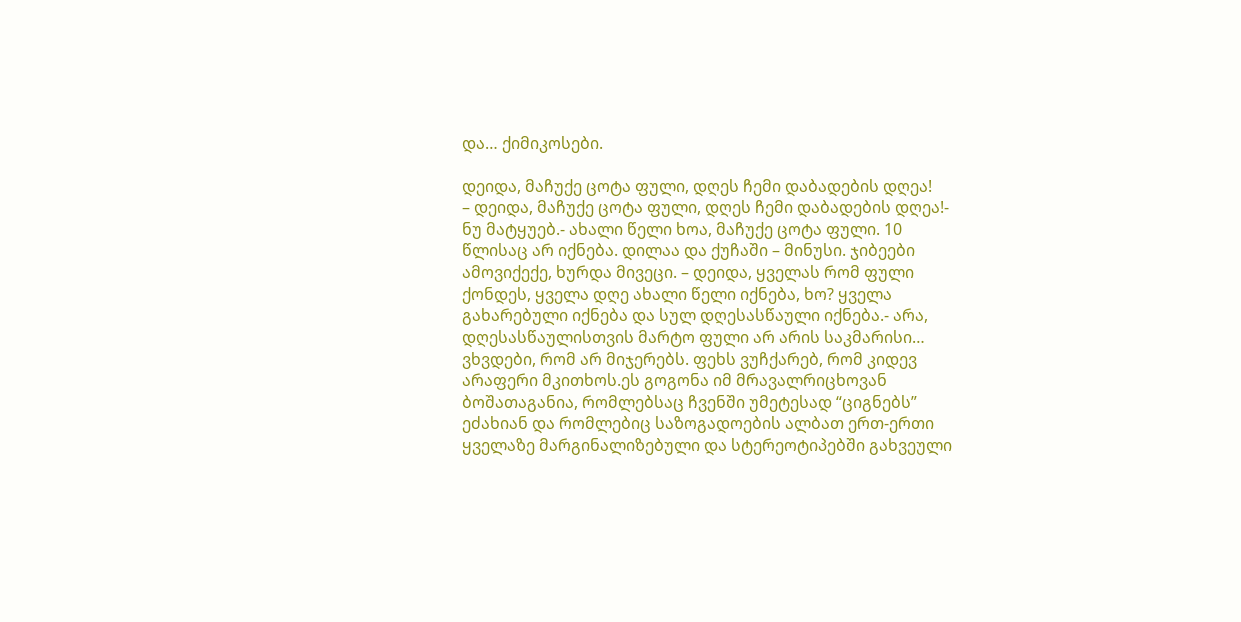და… ქიმიკოსები.

დეიდა, მაჩუქე ცოტა ფული, დღეს ჩემი დაბადების დღეა!
– დეიდა, მაჩუქე ცოტა ფული, დღეს ჩემი დაბადების დღეა!- ნუ მატყუებ.- ახალი წელი ხოა, მაჩუქე ცოტა ფული. 10 წლისაც არ იქნება. დილაა და ქუჩაში – მინუსი. ჯიბეები ამოვიქექე, ხურდა მივეცი. – დეიდა, ყველას რომ ფული ქონდეს, ყველა დღე ახალი წელი იქნება, ხო? ყველა გახარებული იქნება და სულ დღესასწაული იქნება.- არა, დღესასწაულისთვის მარტო ფული არ არის საკმარისი… ვხვდები, რომ არ მიჯერებს. ფეხს ვუჩქარებ, რომ კიდევ არაფერი მკითხოს.ეს გოგონა იმ მრავალრიცხოვან ბოშათაგანია, რომლებსაც ჩვენში უმეტესად “ციგნებს” ეძახიან და რომლებიც საზოგადოების ალბათ ერთ-ერთი ყველაზე მარგინალიზებული და სტერეოტიპებში გახვეული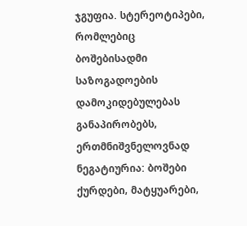ჯგუფია. სტერეოტიპები, რომლებიც ბოშებისადმი საზოგადოების დამოკიდებულებას განაპირობებს, ერთმნიშვნელოვნად ნეგატიურია: ბოშები ქურდები, მატყუარები,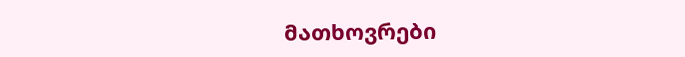მათხოვრები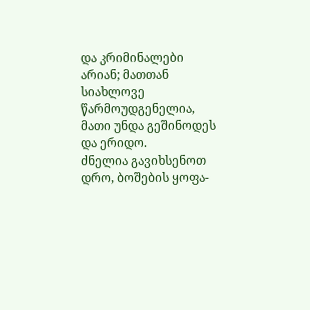და კრიმინალები არიან; მათთან სიახლოვე წარმოუდგენელია, მათი უნდა გეშინოდეს და ერიდო.
ძნელია გავიხსენოთ დრო, ბოშების ყოფა-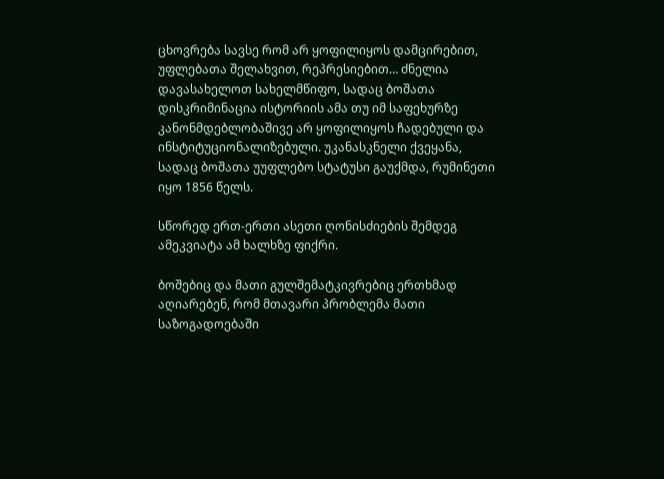ცხოვრება სავსე რომ არ ყოფილიყოს დამცირებით, უფლებათა შელახვით, რეპრესიებით… ძნელია დავასახელოთ სახელმწიფო, სადაც ბოშათა დისკრიმინაცია ისტორიის ამა თუ იმ საფეხურზე კანონმდებლობაშივე არ ყოფილიყოს ჩადებული და ინსტიტუციონალიზებული. უკანასკნელი ქვეყანა, სადაც ბოშათა უუფლებო სტატუსი გაუქმდა, რუმინეთი იყო 1856 წელს.

სწორედ ერთ-ერთი ასეთი ღონისძიების შემდეგ ამეკვიატა ამ ხალხზე ფიქრი.

ბოშებიც და მათი გულშემატკივრებიც ერთხმად აღიარებენ, რომ მთავარი პრობლემა მათი საზოგადოებაში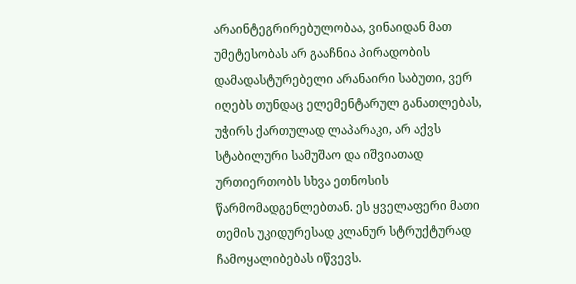არაინტეგრირებულობაა, ვინაიდან მათ უმეტესობას არ გააჩნია პირადობის დამადასტურებელი არანაირი საბუთი, ვერ იღებს თუნდაც ელემენტარულ განათლებას, უჭირს ქართულად ლაპარაკი, არ აქვს სტაბილური სამუშაო და იშვიათად ურთიერთობს სხვა ეთნოსის წარმომადგენლებთან. ეს ყველაფერი მათი თემის უკიდურესად კლანურ სტრუქტურად ჩამოყალიბებას იწვევს.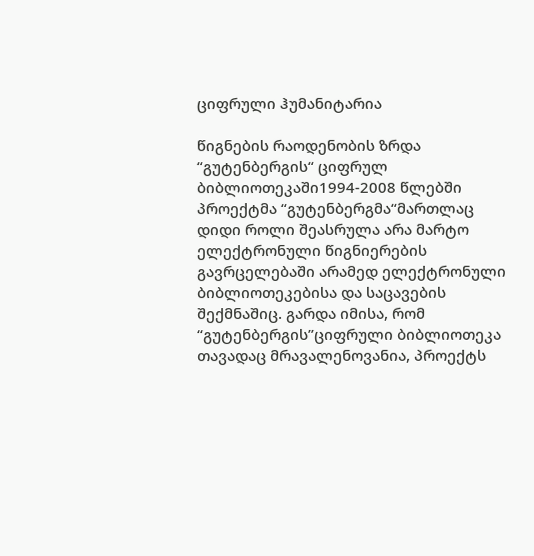ციფრული ჰუმანიტარია

წიგნების რაოდენობის ზრდა “გუტენბერგის“ ციფრულ ბიბლიოთეკაში1994-2008 წლებში
პროექტმა “გუტენბერგმა“მართლაც დიდი როლი შეასრულა არა მარტო ელექტრონული წიგნიერების გავრცელებაში არამედ ელექტრონული ბიბლიოთეკებისა და საცავების შექმნაშიც. გარდა იმისა, რომ “გუტენბერგის”ციფრული ბიბლიოთეკა თავადაც მრავალენოვანია, პროექტს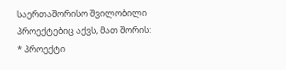საერთაშორისო შვილობილი პროექტებიც აქვს, მათ შორის:
* პროექტი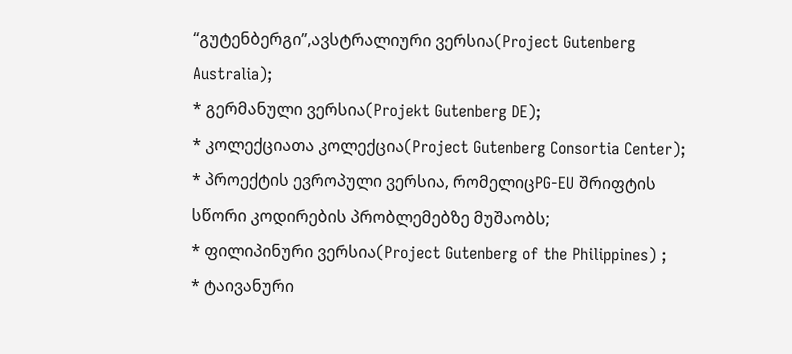“გუტენბერგი”,ავსტრალიური ვერსია(Project Gutenberg Australia);
* გერმანული ვერსია(Projekt Gutenberg DE);
* კოლექციათა კოლექცია(Project Gutenberg Consortia Center);
* პროექტის ევროპული ვერსია, რომელიცPG-EU შრიფტის სწორი კოდირების პრობლემებზე მუშაობს;
* ფილიპინური ვერსია(Project Gutenberg of the Philippines) ;
* ტაივანური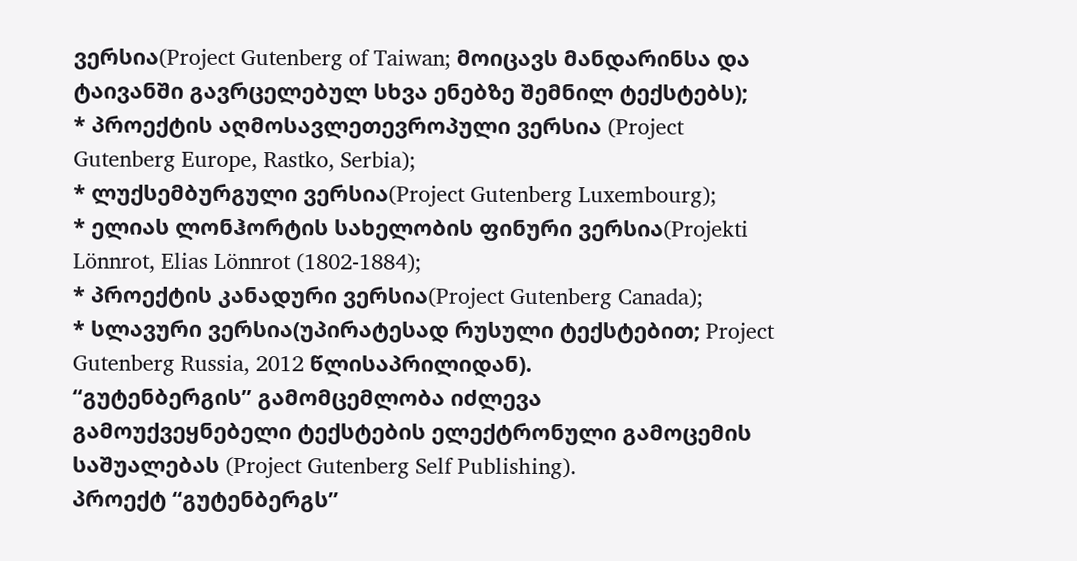ვერსია(Project Gutenberg of Taiwan; მოიცავს მანდარინსა და ტაივანში გავრცელებულ სხვა ენებზე შემნილ ტექსტებს);
* პროექტის აღმოსავლეთევროპული ვერსია (Project
Gutenberg Europe, Rastko, Serbia);
* ლუქსემბურგული ვერსია(Project Gutenberg Luxembourg);
* ელიას ლონჰორტის სახელობის ფინური ვერსია(Projekti Lönnrot, Elias Lönnrot (1802-1884);
* პროექტის კანადური ვერსია(Project Gutenberg Canada);
* სლავური ვერსია(უპირატესად რუსული ტექსტებით; Project Gutenberg Russia, 2012 წლისაპრილიდან).
“გუტენბერგის” გამომცემლობა იძლევა
გამოუქვეყნებელი ტექსტების ელექტრონული გამოცემის
საშუალებას (Project Gutenberg Self Publishing).
პროექტ “გუტენბერგს”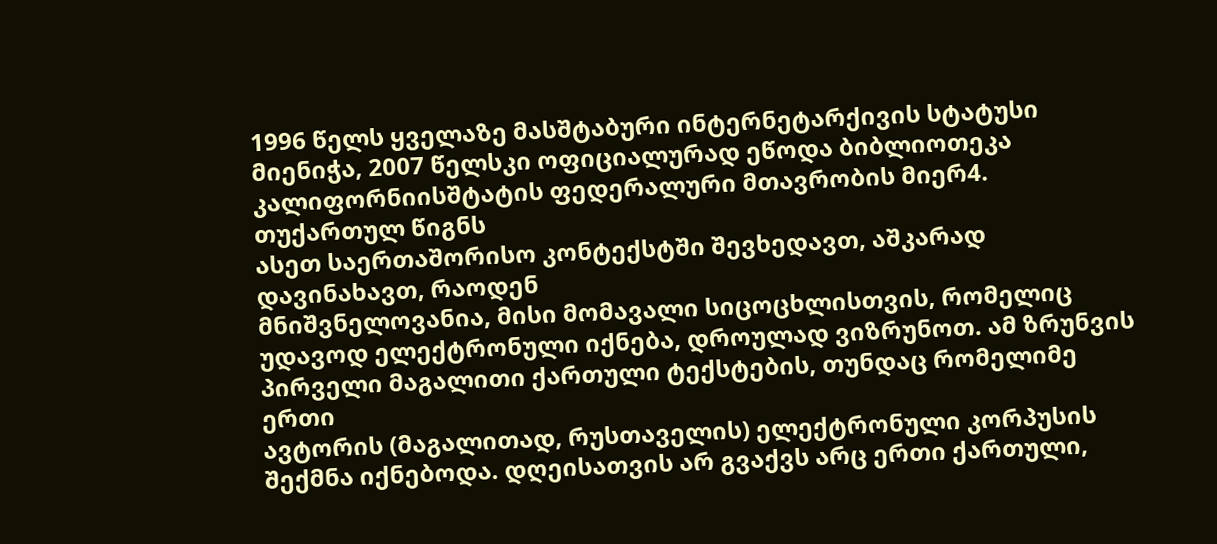1996 წელს ყველაზე მასშტაბური ინტერნეტარქივის სტატუსი
მიენიჭა, 2007 წელსკი ოფიციალურად ეწოდა ბიბლიოთეკა კალიფორნიისშტატის ფედერალური მთავრობის მიერ4.
თუქართულ წიგნს
ასეთ საერთაშორისო კონტექსტში შევხედავთ, აშკარად დავინახავთ, რაოდენ
მნიშვნელოვანია, მისი მომავალი სიცოცხლისთვის, რომელიც უდავოდ ელექტრონული იქნება, დროულად ვიზრუნოთ. ამ ზრუნვის პირველი მაგალითი ქართული ტექსტების, თუნდაც რომელიმე ერთი
ავტორის (მაგალითად, რუსთაველის) ელექტრონული კორპუსის შექმნა იქნებოდა. დღეისათვის არ გვაქვს არც ერთი ქართული,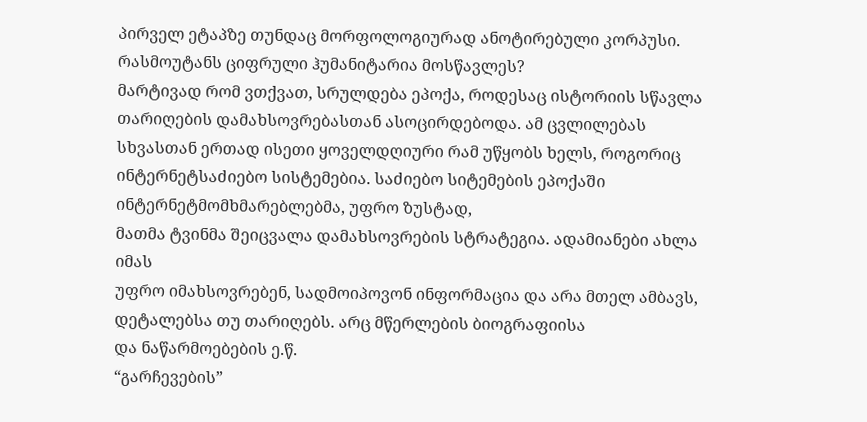პირველ ეტაპზე თუნდაც მორფოლოგიურად ანოტირებული კორპუსი.
რასმოუტანს ციფრული ჰუმანიტარია მოსწავლეს?
მარტივად რომ ვთქვათ, სრულდება ეპოქა, როდესაც ისტორიის სწავლა თარიღების დამახსოვრებასთან ასოცირდებოდა. ამ ცვლილებას სხვასთან ერთად ისეთი ყოველდღიური რამ უწყობს ხელს, როგორიც
ინტერნეტსაძიებო სისტემებია. საძიებო სიტემების ეპოქაში ინტერნეტმომხმარებლებმა, უფრო ზუსტად,
მათმა ტვინმა შეიცვალა დამახსოვრების სტრატეგია. ადამიანები ახლა იმას
უფრო იმახსოვრებენ, სადმოიპოვონ ინფორმაცია და არა მთელ ამბავს, დეტალებსა თუ თარიღებს. არც მწერლების ბიოგრაფიისა
და ნაწარმოებების ე.წ.
“გარჩევების”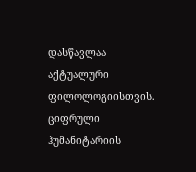დასწავლაა აქტუალური ფილოლოგიისთვის. ციფრული ჰუმანიტარიის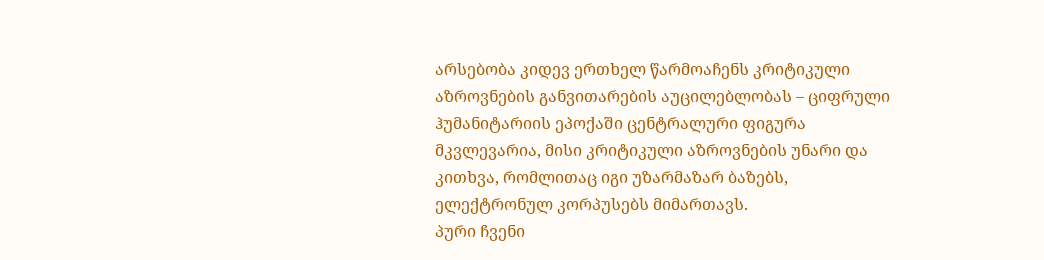არსებობა კიდევ ერთხელ წარმოაჩენს კრიტიკული აზროვნების განვითარების აუცილებლობას – ციფრული ჰუმანიტარიის ეპოქაში ცენტრალური ფიგურა მკვლევარია, მისი კრიტიკული აზროვნების უნარი და კითხვა, რომლითაც იგი უზარმაზარ ბაზებს, ელექტრონულ კორპუსებს მიმართავს.
პური ჩვენი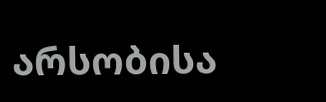არსობისა